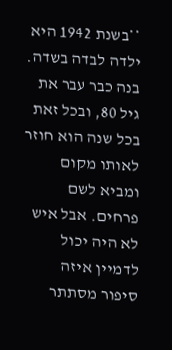**בשנת 1942 היא ילדה לבדה בשדה. בנה כבר עבר את גיל 80, ובכל זאת בכל שנה הוא חוזר לאותו מקום ומביא לשם פרחים. אבל איש לא היה יכול לדמיין איזה סיפור מסתתר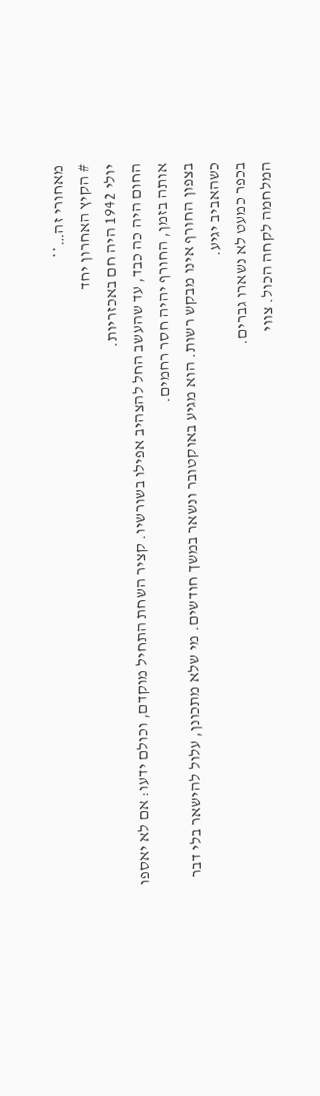מאחורי זה…**
# הקיץ האחרון יחד
יולי 1942 היה חם באכזריות.
החום היה כה כבד, עד שהעשב החל להצהיב אפילו בשורשיו. קציר השחת התחיל מוקדם, וכולם ידעו: אם לא יאספו אותה בזמן, החורף יהיה חסר רחמים.
בצפון החורף אינו מבקש רשות. הוא מגיע באוקטובר ונשאר במשך חודשים. מי שלא מתכונן, עלול להישאר בלי דבר כשהאביב יגיע.
בכפר כמעט לא נשארו גברים.
המלחמה לקחה הכול. צווי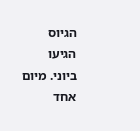הגיוס הגיעו ביוני. מיום אחד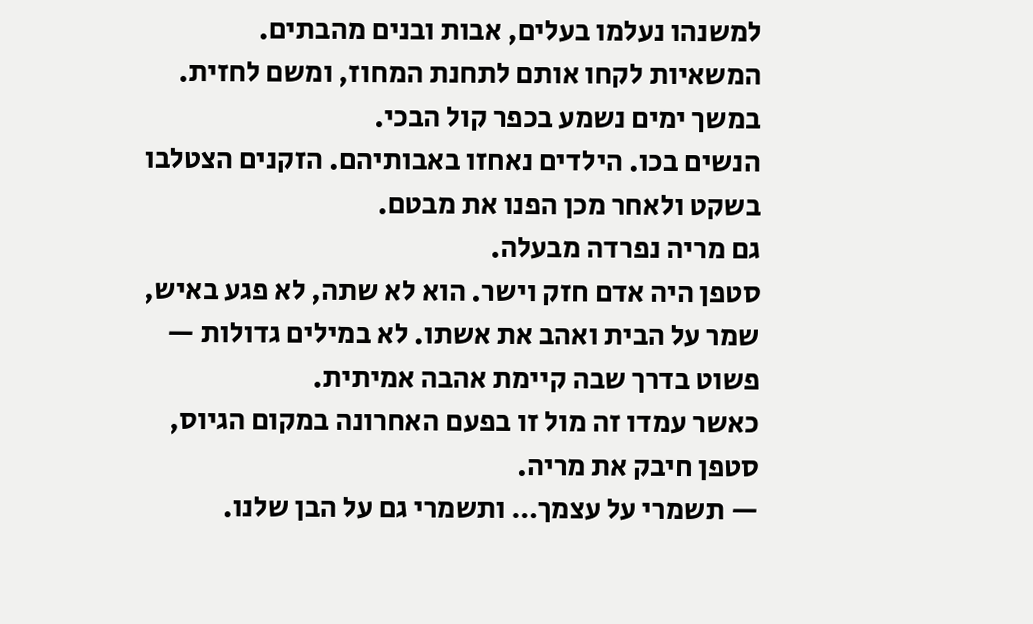למשנהו נעלמו בעלים, אבות ובנים מהבתים. המשאיות לקחו אותם לתחנת המחוז, ומשם לחזית.
במשך ימים נשמע בכפר קול הבכי.
הנשים בכו. הילדים נאחזו באבותיהם. הזקנים הצטלבו בשקט ולאחר מכן הפנו את מבטם.
גם מריה נפרדה מבעלה.
סטפן היה אדם חזק וישר. הוא לא שתה, לא פגע באיש, שמר על הבית ואהב את אשתו. לא במילים גדולות — פשוט בדרך שבה קיימת אהבה אמיתית.
כאשר עמדו זה מול זו בפעם האחרונה במקום הגיוס, סטפן חיבק את מריה.
— תשמרי על עצמך… ותשמרי גם על הבן שלנו.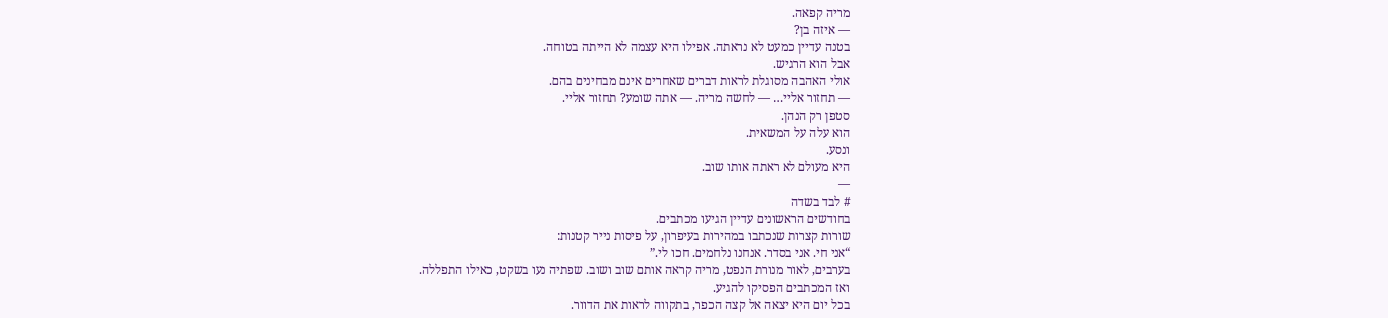מריה קפאה.
— איזה בן?
בטנה עדיין כמעט לא נראתה. אפילו היא עצמה לא הייתה בטוחה.
אבל הוא הרגיש.
אולי האהבה מסוגלת לראות דברים שאחרים אינם מבחינים בהם.
— תחזור אליי… — לחשה מריה. — אתה שומע? תחזור אליי.
סטפן רק הנהן.
הוא עלה על המשאית.
ונסע.
היא מעולם לא ראתה אותו שוב.
—
# לבד בשדה
בחודשים הראשונים עדיין הגיעו מכתבים.
שורות קצרות שנכתבו במהירות בעיפרון, על פיסות נייר קטנות:
“אני חי. אני בסדר. אנחנו נלחמים. חכו לי.”
בערבים, לאור מנורת הנפט, מריה קראה אותם שוב ושוב. שפתיה נעו בשקט, כאילו התפללה.
ואז המכתבים הפסיקו להגיע.
בכל יום היא יצאה אל קצה הכפר, בתקווה לראות את הדוור.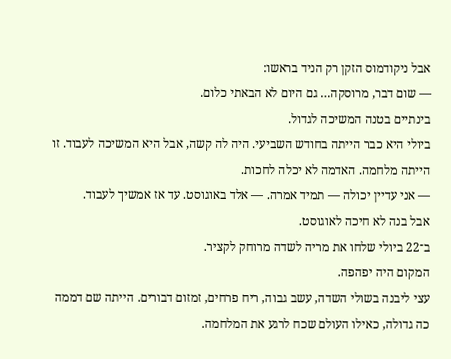אבל ניקודמוס הזקן רק הניד בראשו:
— שום דבר, מרוסקה… גם היום לא הבאתי כלום.
בינתיים בטנה המשיכה לגדול.
ביולי היא כבר הייתה בחודש השביעי. היה לה קשה, אבל היא המשיכה לעבוד. זו הייתה מלחמה. האדמה לא יכלה לחכות.
— אני עדיין יכולה — תמיד אמרה. — אלד באוגוסט. עד אז אמשיך לעבוד.
אבל בנה לא חיכה לאוגוסט.
ב־22 ביולי שלחו את מריה לשדה מרוחק לקציר.
המקום היה יפהפה.
עצי ליבנה בשולי השדה, עשב גבוה, ריח פרחים, זמזום דבורים. הייתה שם דממה כה גדולה, כאילו העולם שכח לרגע את המלחמה.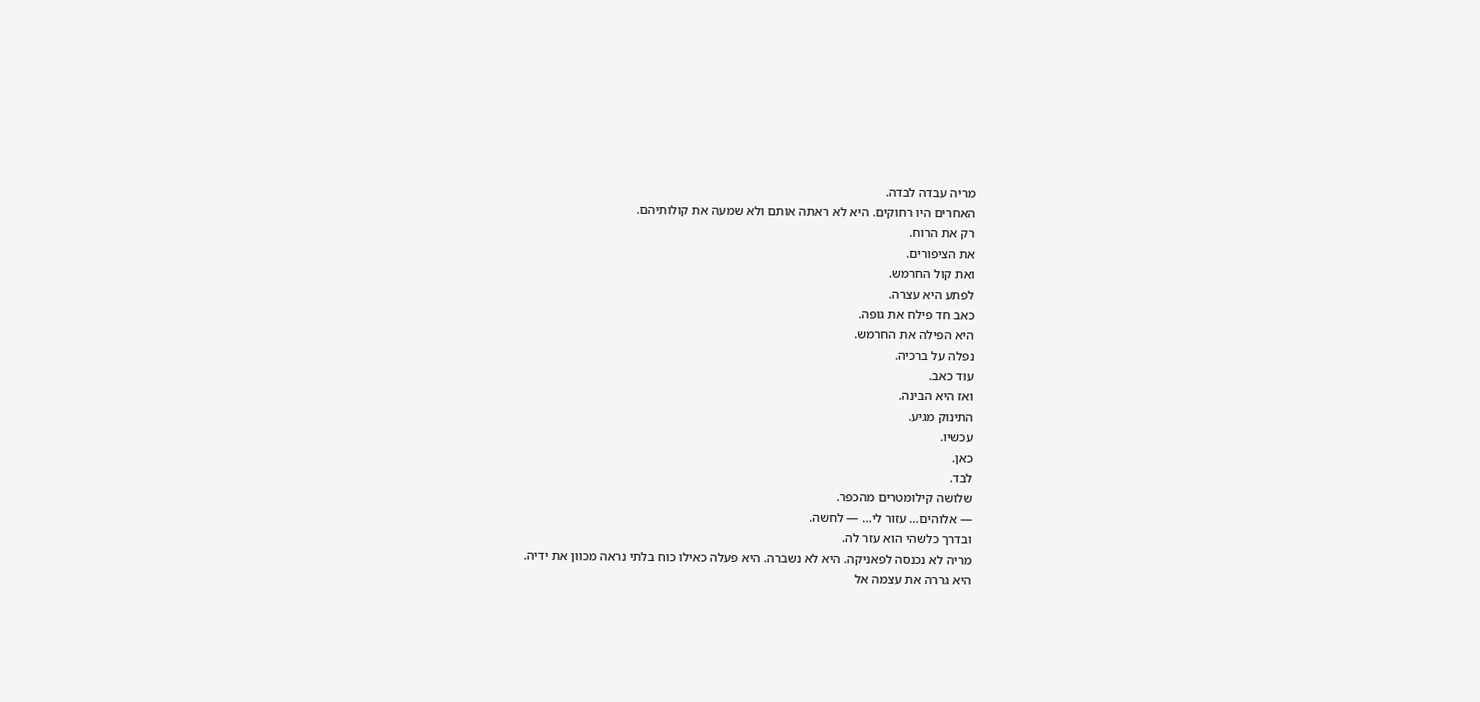מריה עבדה לבדה.
האחרים היו רחוקים. היא לא ראתה אותם ולא שמעה את קולותיהם.
רק את הרוח.
את הציפורים.
ואת קול החרמש.
לפתע היא עצרה.
כאב חד פילח את גופה.
היא הפילה את החרמש.
נפלה על ברכיה.
עוד כאב.
ואז היא הבינה.
התינוק מגיע.
עכשיו.
כאן.
לבד.
שלושה קילומטרים מהכפר.
— אלוהים… עזור לי… — לחשה.
ובדרך כלשהי הוא עזר לה.
מריה לא נכנסה לפאניקה. היא לא נשברה. היא פעלה כאילו כוח בלתי נראה מכוון את ידיה.
היא גררה את עצמה אל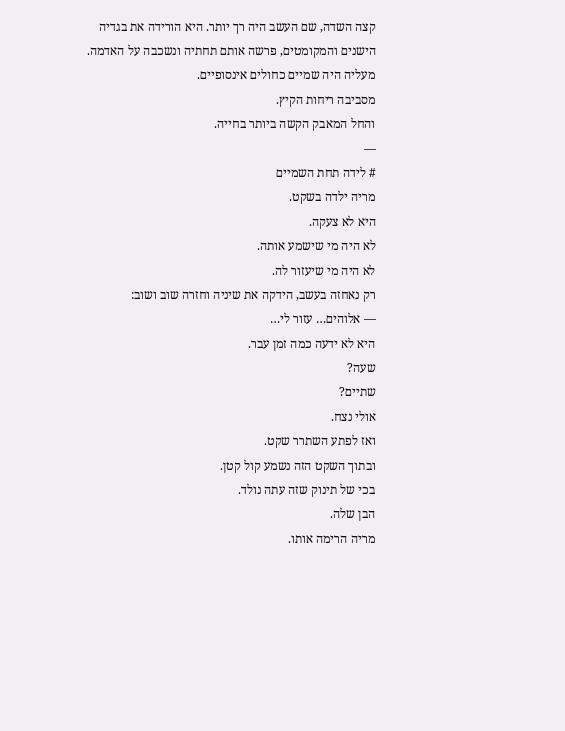קצה השדה, שם העשב היה רך יותר. היא הורידה את בגדיה הישנים והמקומטים, פרשה אותם תחתיה ונשכבה על האדמה.
מעליה היה שמיים כחולים אינסופיים.
מסביבה ריחות הקיץ.
והחל המאבק הקשה ביותר בחייה.
—
# לידה תחת השמיים
מריה ילדה בשקט.
היא לא צעקה.
לא היה מי שישמע אותה.
לא היה מי שיעזור לה.
רק נאחזה בעשב, הידקה את שיניה וחזרה שוב ושוב:
— אלוהים… עזור לי…
היא לא ידעה כמה זמן עבר.
שעה?
שתיים?
אולי נצח.
ואז לפתע השתרר שקט.
ובתוך השקט הזה נשמע קול קטן.
בכי של תינוק שזה עתה נולד.
הבן שלה.
מריה הרימה אותו.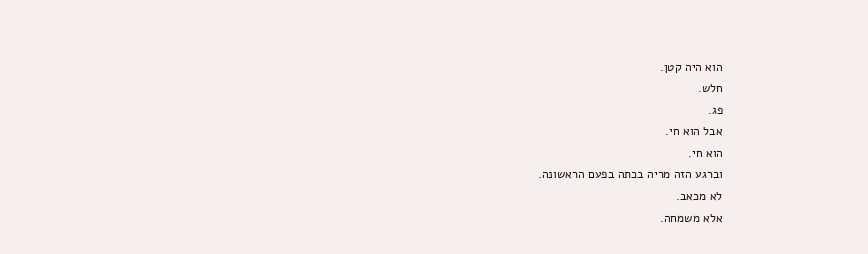הוא היה קטן.
חלש.
פג.
אבל הוא חי.
הוא חי.
וברגע הזה מריה בכתה בפעם הראשונה.
לא מכאב.
אלא משמחה.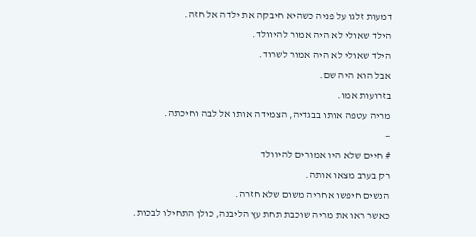דמעות זלגו על פניה כשהיא חיבקה את ילדה אל חזה.
הילד שאולי לא היה אמור להיוולד.
הילד שאולי לא היה אמור לשרוד.
אבל הוא היה שם.
בזרועות אמו.
מריה עטפה אותו בבגדיה, הצמידה אותו אל לבה וחיכתה.
—
# חיים שלא היו אמורים להיוולד
רק בערב מצאו אותה.
הנשים חיפשו אחריה משום שלא חזרה.
כאשר ראו את מריה שוכבת תחת עץ הליבנה, כולן התחילו לבכות.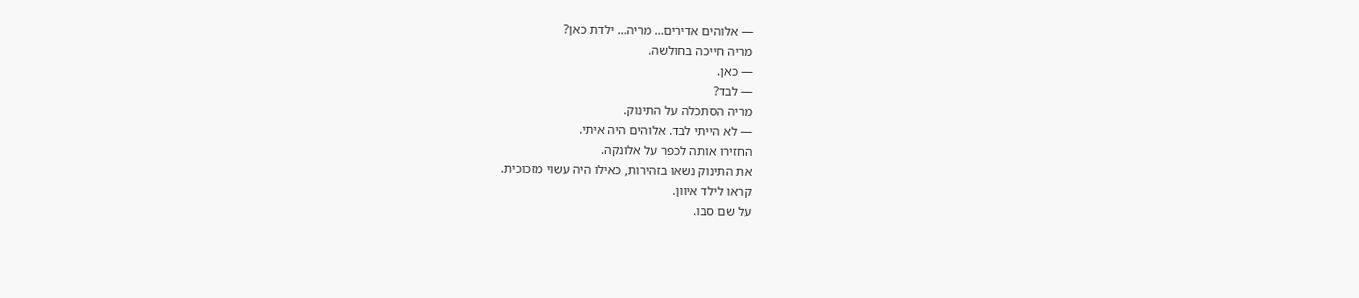— אלוהים אדירים… מריה… ילדת כאן?
מריה חייכה בחולשה.
— כאן.
— לבד?
מריה הסתכלה על התינוק.
— לא הייתי לבד. אלוהים היה איתי.
החזירו אותה לכפר על אלונקה.
את התינוק נשאו בזהירות, כאילו היה עשוי מזכוכית.
קראו לילד איוון.
על שם סבו.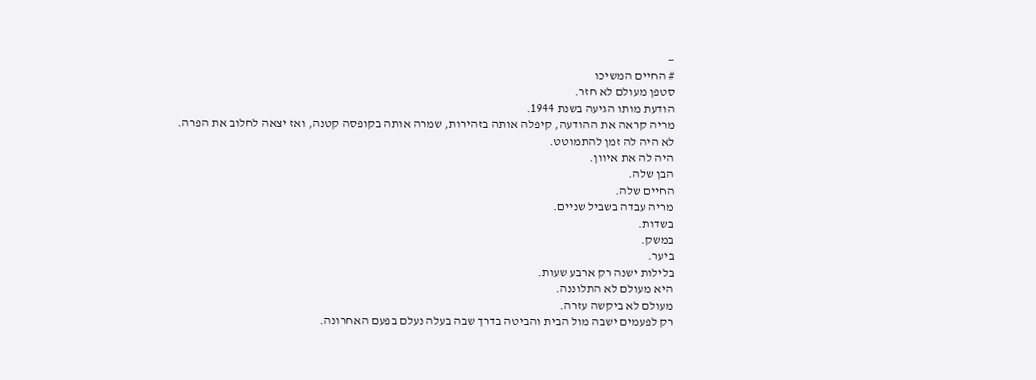—
# החיים המשיכו
סטפן מעולם לא חזר.
הודעת מותו הגיעה בשנת 1944.
מריה קראה את ההודעה, קיפלה אותה בזהירות, שמרה אותה בקופסה קטנה, ואז יצאה לחלוב את הפרה.
לא היה לה זמן להתמוטט.
היה לה את איוון.
הבן שלה.
החיים שלה.
מריה עבדה בשביל שניים.
בשדות.
במשק.
ביער.
בלילות ישנה רק ארבע שעות.
היא מעולם לא התלוננה.
מעולם לא ביקשה עזרה.
רק לפעמים ישבה מול הבית והביטה בדרך שבה בעלה נעלם בפעם האחרונה.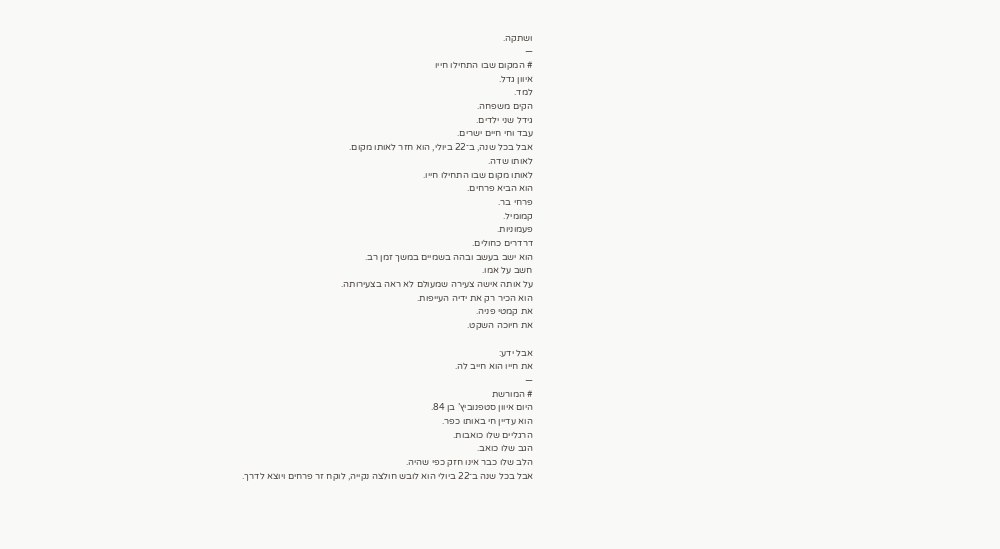ושתקה.
—
# המקום שבו התחילו חייו
איוון גדל.
למד.
הקים משפחה.
גידל שני ילדים.
עבד וחי חיים ישרים.
אבל בכל שנה, ב־22 ביולי, הוא חזר לאותו מקום.
לאותו שדה.
לאותו מקום שבו התחילו חייו.
הוא הביא פרחים.
פרחי בר.
קמומיל.
פעמוניות.
דרדרים כחולים.
הוא ישב בעשב ובהה בשמיים במשך זמן רב.
חשב על אמו.
על אותה אישה צעירה שמעולם לא ראה בצעירותה.
הוא הכיר רק את ידיה העייפות.
את קמטי פניה.
את חיוכה השקט.

אבל ידע:
את חייו הוא חייב לה.
—
# המורשת
היום איוון סטפנוביץ’ בן 84.
הוא עדיין חי באותו כפר.
הרגליים שלו כואבות.
הגב שלו כואב.
הלב שלו כבר אינו חזק כפי שהיה.
אבל בכל שנה ב־22 ביולי הוא לובש חולצה נקייה, לוקח זר פרחים ויוצא לדרך.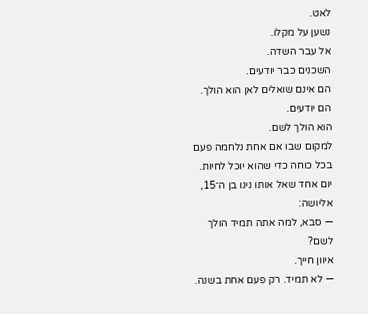לאט.
נשען על מקלו.
אל עבר השדה.
השכנים כבר יודעים.
הם אינם שואלים לאן הוא הולך.
הם יודעים.
הוא הולך לשם.
למקום שבו אם אחת נלחמה פעם בכל כוחה כדי שהוא יוכל לחיות.
יום אחד שאל אותו נינו בן ה־15, אליושה:
— סבא, למה אתה תמיד הולך לשם?
איוון חייך.
— לא תמיד. רק פעם אחת בשנה.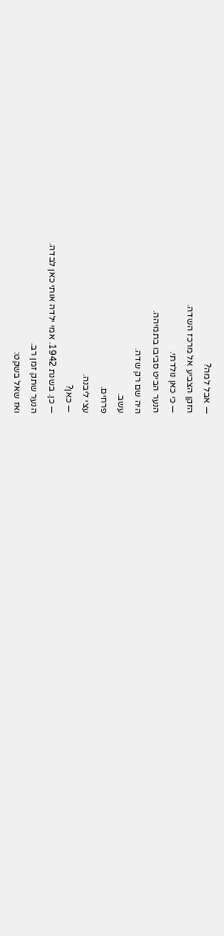— אבל למה?
הזקן הצביע אל מרכז השדה.
— כי כאן נולדתי.
הנער הביט סביבו בתמיהה.
היה שם רק שדה.
עשב.
פרחים.
עצי ליבנה.
— כאן?
— כן. בשנת 1942. אמי ילדה אותי כאן לבדה.
הנער שתק זמן רב.
ואז שאל בשקט: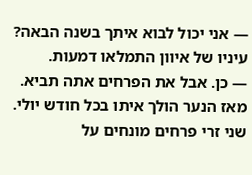— אני יכול לבוא איתך בשנה הבאה?
עיניו של איוון התמלאו דמעות.
— כן. אבל את הפרחים אתה תביא.
מאז הנער הולך איתו בכל חודש יולי.
שני זרי פרחים מונחים על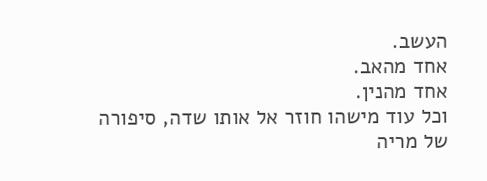העשב.
אחד מהאב.
אחד מהנין.
וכל עוד מישהו חוזר אל אותו שדה, סיפורה של מריה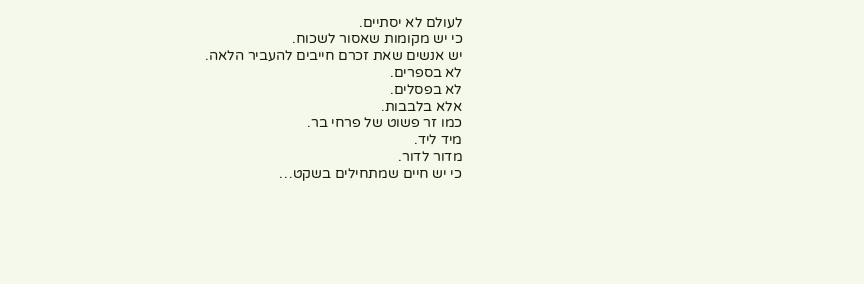לעולם לא יסתיים.
כי יש מקומות שאסור לשכוח.
יש אנשים שאת זכרם חייבים להעביר הלאה.
לא בספרים.
לא בפסלים.
אלא בלבבות.
כמו זר פשוט של פרחי בר.
מיד ליד.
מדור לדור.
כי יש חיים שמתחילים בשקט…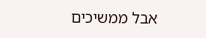אבל ממשיכים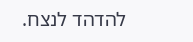להדהד לנצח.